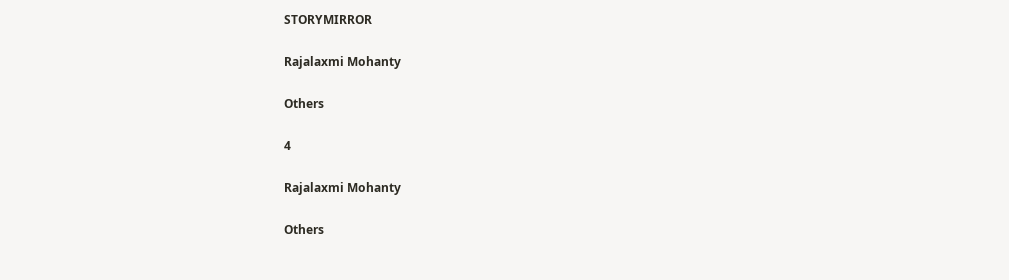STORYMIRROR

Rajalaxmi Mohanty

Others

4

Rajalaxmi Mohanty

Others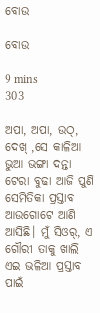ବୋଉ

ବୋଉ

9 mins
303

ଅପା, ଅପା, ଉଠ୍, ଦେଖ୍ ,ସେ କାଳିଆ ଭୁଆ ଭଙ୍ଗା ଦନ୍ତା ଟେରା ବୁଢା ଆଜି ପୁଣି ସେମିତିକା ପ୍ରସ୍ତାବ ଆଉଗୋଟେ ଆଣି ଆସିଛି। ମୁଁ ସିଓର୍, ଏ ଗୌରୀ ତାକୁ ଖାଲି ଏଇ ଭଳିଆ ପ୍ରସ୍ତାବ ପାଇଁ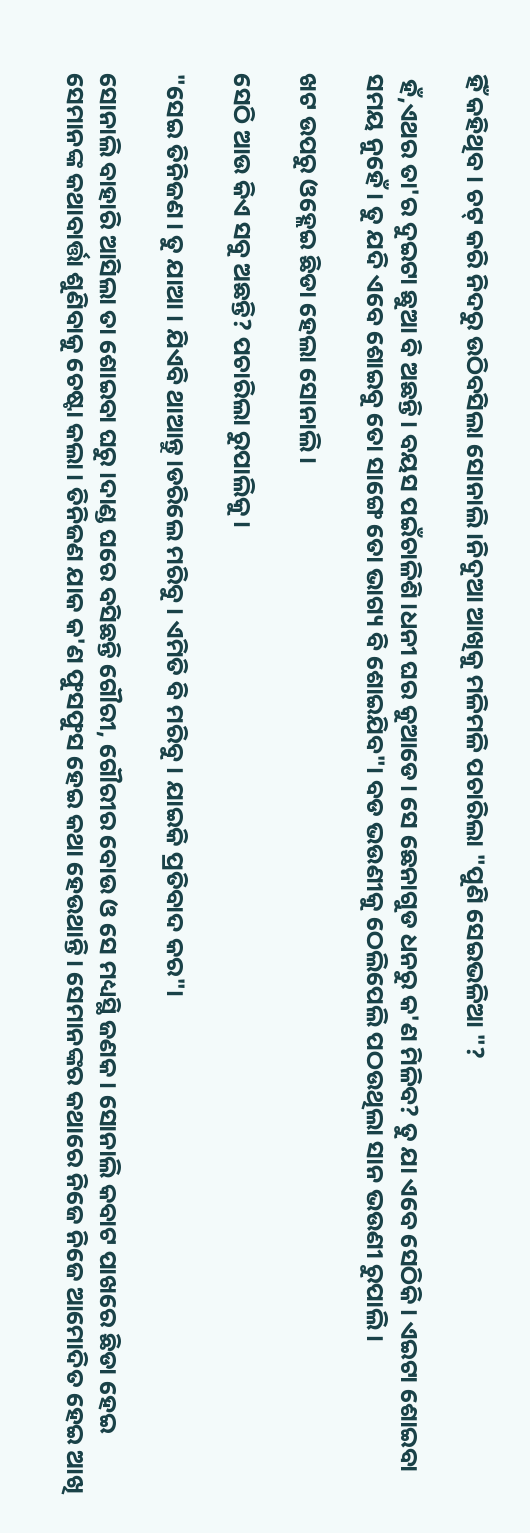ହିଁ କହିଥିବ। ଚଟ୍ କରି ନିଦରୁ ଉଠିବସିଲା ସୋନାଲି।ନିଦୁଆ ଆଖିକୁ ମଳିମଳି ପଚାରିଲା "ପୁଣି ସେଇଭଳିଆ "?

 ହଁ,ଏଥର ତା'ର ଦୁଇଟା ଛୁଆ ବି ଅଛନ୍ତି। ବୟସ ପଇଁଚାଳିଶି।ଧନୀ ଘର କୁଆଡେ। ସେ ଛେନାଗୁଡ ଧନରୁ କ'ଣ ମିଳିବ? ତୁ ଯା ଏବେ ସେଠିକି। ଏଇଟା ଶୋଇବା ସମୟ ନୁହେଁ। ତୁ ଯଦି ଏବେ ଶୋଇବୁ ତୋ ସାଙ୍ଗେ ତୋ ଭାଗ୍ୟ ବି ଶୋଇଯିବ"। ବଡ ଭଉଣୀକୁ ଠେଲିପେଲି ପଠଉଥିଲା ସାନ ଭଉଣୀ ରୁପାଲି।

ଖଟ ଉପରୁ ଓହ୍ଲେଇ ଛିଡା ହେଲା ସୋନାଲି।

ସେଠି ଆଉ କିଏ ସବୁ ଅଛନ୍ତି? ପଚାରିଲା ରୁପାଲିକୁ।

"ସେଇ ତିନିଜଣ। ତୁ ଯାଆ । ଯିଏବି ଥାଆନ୍ତୁ।ଡରିଲେ ମରିବୁ। ଏମିତି ବି ମରିବୁ। ଯାଇକି ପ୍ରତିବାଦ କର"।

ସୋନାଲି ବାହାରି ଆସିଲା ତା ଶୋଇବା ଘରୁ ।ଦାଣ୍ଡ ଘରେ ବସିଛନ୍ତି ଗୌରୀ, ଗୌରୀର ବୋଉ ଓ ସେ ମଧ୍ୟସ୍ଥି ଜଣକ। ସୋନାଲି କବାଟ ପାଖରେ ଛିଡା ହେଇ ସେମାନଙ୍କ କଥାବାର୍ତ୍ତା ଶୁଣିବାକୁ ଚେଷ୍ଟା କଲା। ତିନିଜଣ ଯାକ କ'ଣ ଫୁସଫୁସ ହେଇ କଥା ହେଉଥାନ୍ତି। ସେମାନଙ୍କର କଥାରେ ନିଜେ ନିଜେ ଆମୋଦିତ ହେଇ ଆଖି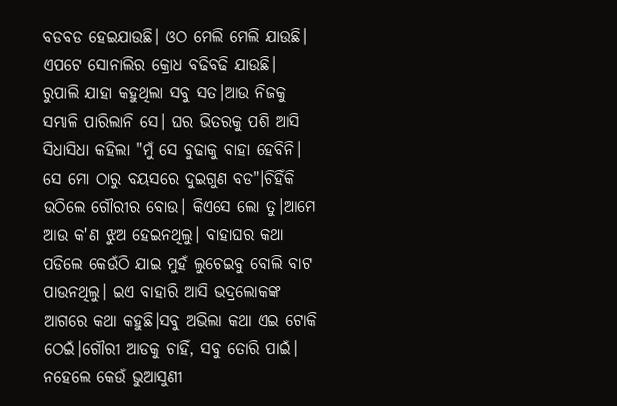ବଡବଡ ହେଇଯାଉଛି। ଓଠ ମେଲି ମେଲି ଯାଉଛି। ଏପଟେ ସୋନାଲିର କ୍ରୋଧ ବଢିବଢି ଯାଉଛି। ରୁପାଲି ଯାହା କହୁଥିଲା ସବୁ ସତ।ଆଉ ନିଜକୁ ସମ୍ଭାଳି ପାରିଲାନି ସେ। ଘର ଭିତରକୁ ପଶି ଆସି ସିଧାସିଧା କହିଲା "ମୁଁ ସେ ବୁଢାକୁ ବାହା ହେବିନି। ସେ ମୋ ଠାରୁ ବୟସରେ ଦୁଇଗୁଣ ବଡ"।ଚିହିଁକି ଉଠିଲେ ଗୌରୀର ବୋଉ। କିଏସେ ଲୋ ତୁ।ଆମେ ଆଉ କ'ଣ ଝୁଅ ହେଇନଥିଲୁ। ବାହାଘର କଥା ପଡିଲେ କେଉଁଠି ଯାଇ ମୁହଁ ଲୁଚେଇବୁ ବୋଲି ବାଟ ପାଉନଥିଲୁ। ଇଏ ବାହାରି ଆସି ଭଦ୍ରଲୋକଙ୍କ ଆଗରେ କଥା କହୁଛି।ସବୁ ଅଭିଲା କଥା ଏଇ ଟୋକି ଠେଇଁ।ଗୌରୀ ଆଡକୁ ଚାହିଁ, ସବୁ ତୋରି ପାଇଁ। ନହେଲେ କେଉଁ ଭୁଆସୁଣୀ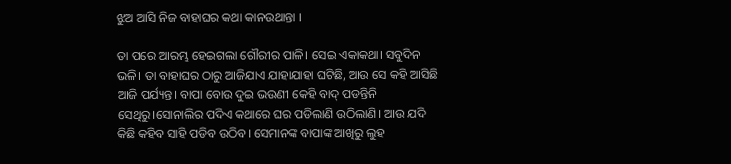ଝୁଅ ଆସି ନିଜ ବାହାଘର କଥା କାନଉଥାନ୍ତା ।

ତା ପରେ ଆରମ୍ଭ ହେଇଗଲା ଗୌରୀର ପାଳି। ସେଇ ଏକାକଥା। ସବୁଦିନ ଭଳି। ତା ବାହାଘର ଠାରୁ ଆଜିଯାଏ ଯାହାଯାହା ଘଟିଛି, ଆଉ ସେ କହି ଆସିଛି ଆଜି ପର୍ଯ୍ୟନ୍ତ। ବାପା ବୋଉ ଦୁଇ ଭଉଣୀ କେହି ବାଦ୍ ପଡନ୍ତିନି ସେଥିରୁ।ସୋନାଲିର ପଦିଏ କଥାରେ ଘର ପଡିଲାଣି ଉଠିଲାଣି। ଆଉ ଯଦି କିଛି କହିବ ସାହି ପଡିବ ଉଠିବ। ସେମାନଙ୍କ ବାପାଙ୍କ ଆଖିରୁ ଲୁହ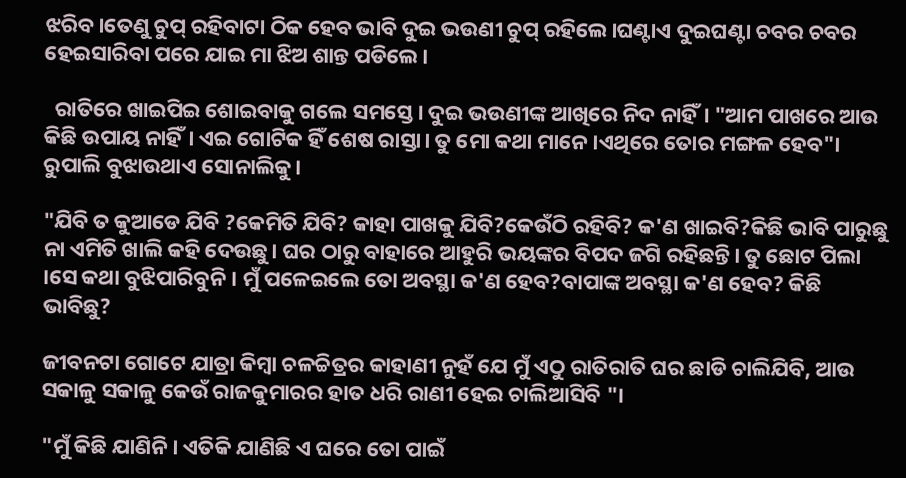ଝରିବ।ତେଣୁ ଚୁପ୍ ରହିବାଟା ଠିକ ହେବ ଭାବି ଦୁଇ ଭଉଣୀ ଚୁପ୍ ରହିଲେ।ଘଣ୍ଟାଏ ଦୁଇଘଣ୍ଟା ଚବର ଚବର ହେଇସାରିବା ପରେ ଯାଇ ମା ଝିଅ ଶାନ୍ତ ପଡିଲେ।

  ରାତିରେ ଖାଇପିଇ ଶୋଇବାକୁ ଗଲେ ସମସ୍ତେ। ଦୁଇ ଭଉଣୀଙ୍କ ଆଖିରେ ନିଦ ନାହିଁ। "ଆମ ପାଖରେ ଆଉ କିଛି ଉପାୟ ନାହିଁ। ଏଇ ଗୋଟିକ ହିଁ ଶେଷ ରାସ୍ତା। ତୁ ମୋ କଥା ମାନେ ।ଏଥିରେ ତୋର ମଙ୍ଗଳ ହେବ"। ରୁପାଲି ବୁଝାଉଥାଏ ସୋନାଲିକୁ।

"ଯିବି ତ କୁଆଡେ ଯିବି ?କେମିତି ଯିବି? କାହା ପାଖକୁ ଯିବି?କେଉଁଠି ରହିବି? କ'ଣ ଖାଇବି?କିଛି ଭାବି ପାରୁଛୁ ନା ଏମିତି ଖାଲି କହି ଦେଉଛୁ। ଘର ଠାରୁ ବାହାରେ ଆହୁରି ଭୟଙ୍କର ବିପଦ ଜଗି ରହିଛନ୍ତି। ତୁ ଛୋଟ ପିଲା ।ସେ କଥା ବୁଝିପାରିବୁନି। ମୁଁ ପଳେଇଲେ ତୋ ଅବସ୍ଥା କ'ଣ ହେବ?ବାପାଙ୍କ ଅବସ୍ଥା କ'ଣ ହେବ? କିଛି ଭାବିଛୁ?

ଜୀବନଟା ଗୋଟେ ଯାତ୍ରା କିମ୍ବା ଚଳଚ୍ଚିତ୍ରର କାହାଣୀ ନୁହଁ ଯେ ମୁଁ ଏଠୁ ରାତିରାତି ଘର ଛାଡି ଚାଲିଯିବି, ଆଉ ସକାଳୁ ସକାଳୁ କେଉଁ ରାଜକୁମାରର ହାତ ଧରି ରାଣୀ ହେଇ ଚାଲିଆସିବି "।

"ମୁଁ କିଛି ଯାଣିନି। ଏତିକି ଯାଣିଛି ଏ ଘରେ ତୋ ପାଇଁ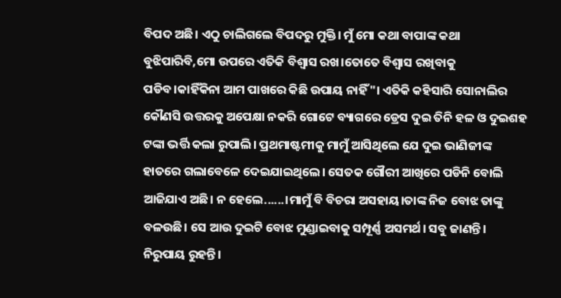ବିପଦ ଅଛି। ଏଠୁ ଚାଲିଗଲେ ବିପଦରୁ ମୁକ୍ତି। ମୁଁ ମୋ କଥା ବାପାଙ୍କ କଥା ବୁଝିପାରିବି,ମୋ ଉପରେ ଏତିକି ବିଶ୍ୱାସ ରଖ।ତୋତେ ବିଶ୍ୱାସ ରଖିବାକୁ ପଡିବ।କାହିଁକିନା ଆମ ପାଖରେ କିଛି ଉପାୟ ନାହିଁ"। ଏତିକି କହିସାରି ସୋନାଲିର କୌଣସି ଉତ୍ତରକୁ ଅପେକ୍ଷା ନକରି ଗୋଟେ ବ୍ୟାଗରେ ଡ୍ରେସ ଦୁଇ ତିନି ହଳ ଓ ଦୁଇଶହ ଟଙ୍କା ଭର୍ତ୍ତି କଲା ରୁପାଲି। ପ୍ରଥମାଷ୍ଟମୀକୁ ମାମୁଁ ଆସିଥିଲେ ଯେ ଦୁଇ ଭାଣିଜୀଙ୍କ ହାତରେ ଗଲାବେଳେ ଦେଇଯାଇଥିଲେ। ସେତକ ଗୌରୀ ଆଖିରେ ପଡିନି ବୋଲି ଆଜିଯାଏ ଅଛି। ନ ହେଲେ......।ମାମୁଁ ବି ବିଚରା ଅସହାୟ।ତାଙ୍କ ନିଜ ବୋଝ ତାଙ୍କୁ ବଳଉଛି। ସେ ଆଉ ଦୁଇଟି ବୋଝ ମୁଣ୍ଡାଇବାକୁ ସମ୍ପୂର୍ଣ୍ଣ ଅସମର୍ଥ। ସବୁ ଜାଣନ୍ତି। ନିରୁପାୟ ରୁହନ୍ତି।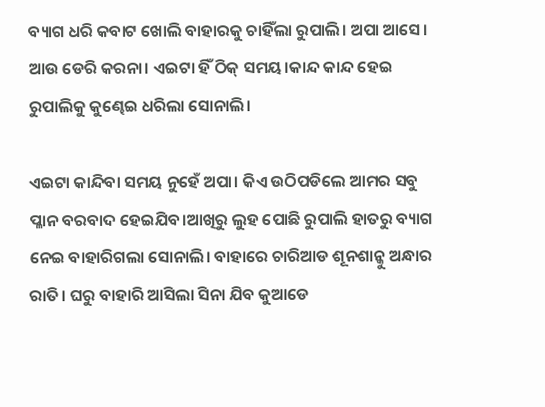ବ୍ୟାଗ ଧରି କବାଟ ଖୋଲି ବାହାରକୁ ଚାହିଁଲା ରୁପାଲି। ଅପା ଆସେ। ଆଉ ଡେରି କରନା। ଏଇଟା ହିଁ ଠିକ୍ ସମୟ।କାନ୍ଦ କାନ୍ଦ ହେଇ ରୁପାଲିକୁ କୁଣ୍ଢେଇ ଧରିଲା ସୋନାଲି।

ଏଇଟା କାନ୍ଦିବା ସମୟ ନୁହେଁ ଅପା। କିଏ ଉଠିପଡିଲେ ଆମର ସବୁ ପ୍ଳାନ ବରବାଦ ହେଇଯିବ।ଆଖିରୁ ଲୁହ ପୋଛି ରୁପାଲି ହାତରୁ ବ୍ୟାଗ ନେଇ ବାହାରିଗଲା ସୋନାଲି। ବାହାରେ ଚାରିଆଡ ଶୂନଶାନ୍କୁ ଅନ୍ଧାର ରାତି। ଘରୁ ବାହାରି ଆସିଲା ସିନା ଯିବ କୁଆଡେ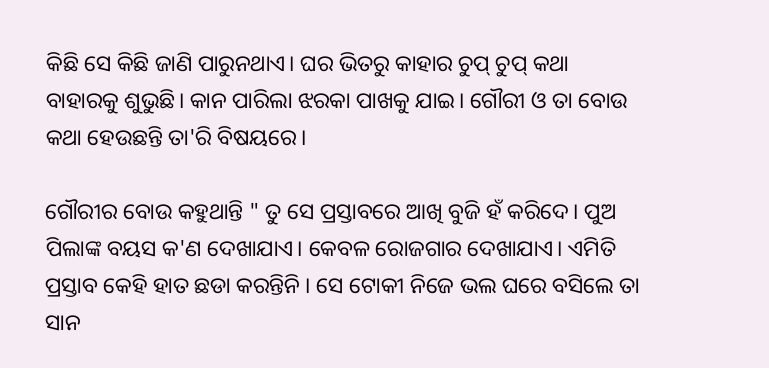କିଛି ସେ କିଛି ଜାଣି ପାରୁନଥାଏ। ଘର ଭିତରୁ କାହାର ଚୁପ୍ ଚୁପ୍ କଥା ବାହାରକୁ ଶୁଭୁଛି। କାନ ପାରିଲା ଝରକା ପାଖକୁ ଯାଇ। ଗୌରୀ ଓ ତା ବୋଉ କଥା ହେଉଛନ୍ତି ତା'ରି ବିଷୟରେ।

ଗୌରୀର ବୋଉ କହୁଥାନ୍ତି " ତୁ ସେ ପ୍ରସ୍ତାବରେ ଆଖି ବୁଜି ହଁ କରିଦେ। ପୁଅ ପିଲାଙ୍କ ବୟସ କ'ଣ ଦେଖାଯାଏ। କେବଳ ରୋଜଗାର ଦେଖାଯାଏ। ଏମିତି ପ୍ରସ୍ତାବ କେହି ହାତ ଛଡା କରନ୍ତିନି । ସେ ଟୋକୀ ନିଜେ ଭଲ ଘରେ ବସିଲେ ତା ସାନ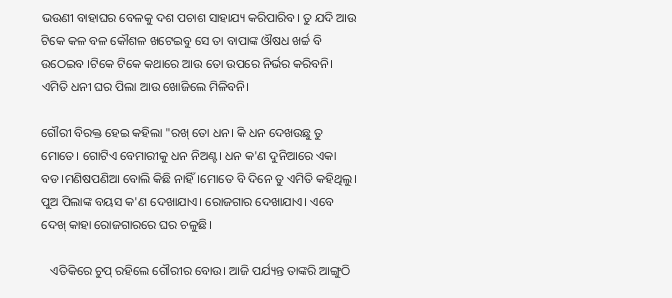ଭଉଣୀ ବାହାଘର ବେଳକୁ ଦଶ ପଚାଶ ସାହାଯ୍ୟ କରିପାରିବ। ତୁ ଯଦି ଆଉ ଟିକେ କଳ ବଳ କୌଶଳ ଖଟେଇବୁ ସେ ତା ବାପାଙ୍କ ଔଷଧ ଖର୍ଚ୍ଚ ବି ଉଠେଇବ ।ଟିକେ ଟିକେ କଥାରେ ଆଉ ତୋ ଉପରେ ନିର୍ଭର କରିବନି। ଏମିତି ଧନୀ ଘର ପିଲା ଆଉ ଖୋଜିଲେ ମିଳିବନି।

ଗୌରୀ ବିରକ୍ତ ହେଇ କହିଲା "ରଖ୍ ତୋ ଧନ। କି ଧନ ଦେଖଉଛୁ ତୁ ମୋତେ। ଗୋଟିଏ ବେମାରୀକୁ ଧନ ନିଅଣ୍ଟ। ଧନ କ'ଣ ଦୁନିଆରେ ଏକା ବଡ।ମଣିଷପଣିଆ ବୋଲି କିଛି ନାହିଁ।ମୋତେ ବି ଦିନେ ତୁ ଏମିତି କହିଥିଲୁ। ପୁଅ ପିଲାଙ୍କ ବୟସ କ'ଣ ଦେଖାଯାଏ। ରୋଜଗାର ଦେଖାଯାଏ। ଏବେ ଦେଖ୍ କାହା ରୋଜଗାରରେ ଘର ଚଳୁଛି।

   ଏତିକିରେ ଚୁପ୍ ରହିଲେ ଗୌରୀର ବୋଉ। ଆଜି ପର୍ଯ୍ୟନ୍ତ ତାଙ୍କରି ଆଙ୍ଗୁଠି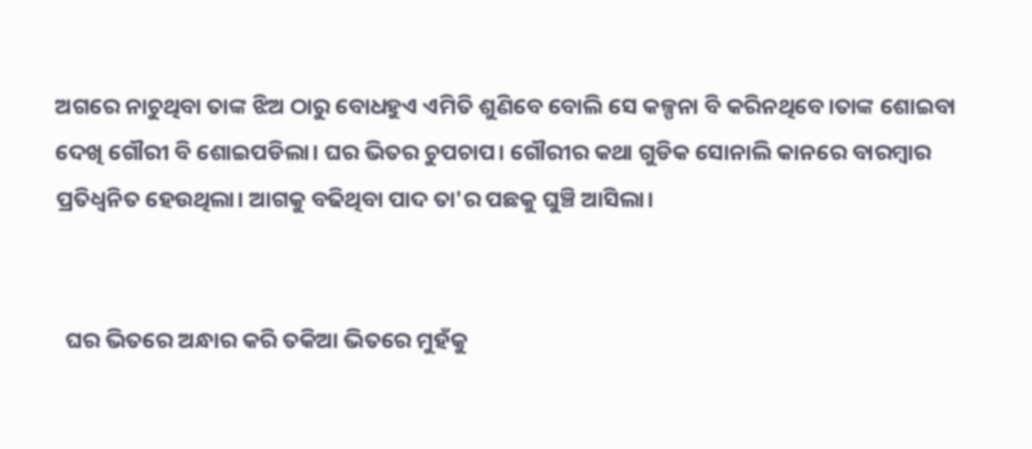ଅଗରେ ନାଚୁଥିବା ତାଙ୍କ ଝିଅ ଠାରୁ ବୋଧହୁଏ ଏମିତି ଶୁଣିବେ ବୋଲି ସେ କଳ୍ପନା ବି କରିନଥିବେ।ତାଙ୍କ ଶୋଇବା ଦେଖି ଗୌରୀ ବି ଶୋଇପଡିଲା। ଘର ଭିତର ଚୁପଚାପ। ଗୌରୀର କଥା ଗୁଡିକ ସୋନାଲି କାନରେ ବାରମ୍ବାର ପ୍ରତିଧ୍ୱନିତ ହେଉଥିଲା। ଆଗକୁ ବଢିଥିବା ପାଦ ତା'ର ପଛକୁ ଘୁଞ୍ଚି ଆସିଲା।


  ଘର ଭିତରେ ଅନ୍ଧାର କରି ତକିଆ ଭିତରେ ମୁହଁକୁ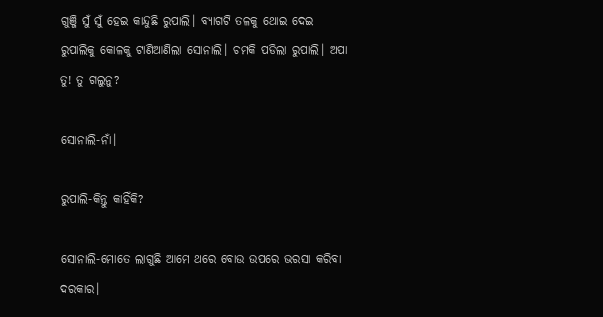ଗୁଞ୍ଜି ସୁଁ ସୁଁ ହେଇ କାନ୍ଦୁଛି ରୁପାଲି। ବ୍ୟାଗଟି ତଳକୁ ଥୋଇ ଦେଇ ରୁପାଲିକୁ କୋଳକୁ ଟାଣିଆଣିଲା ସୋନାଲି। ଚମକି ପଡିଲା ରୁପାଲି। ଅପା ତୁ! ତୁ ଗଲୁନୁ?

ସୋନାଲି-ନାଁ।

ରୁପାଲି-କିନ୍ତୁ କାହିଁକି?

ସୋନାଲି-ମୋତେ ଲାଗୁଛି ଆମେ ଥରେ ବୋଉ ଉପରେ ଭରସା କରିବା ଦରକାର।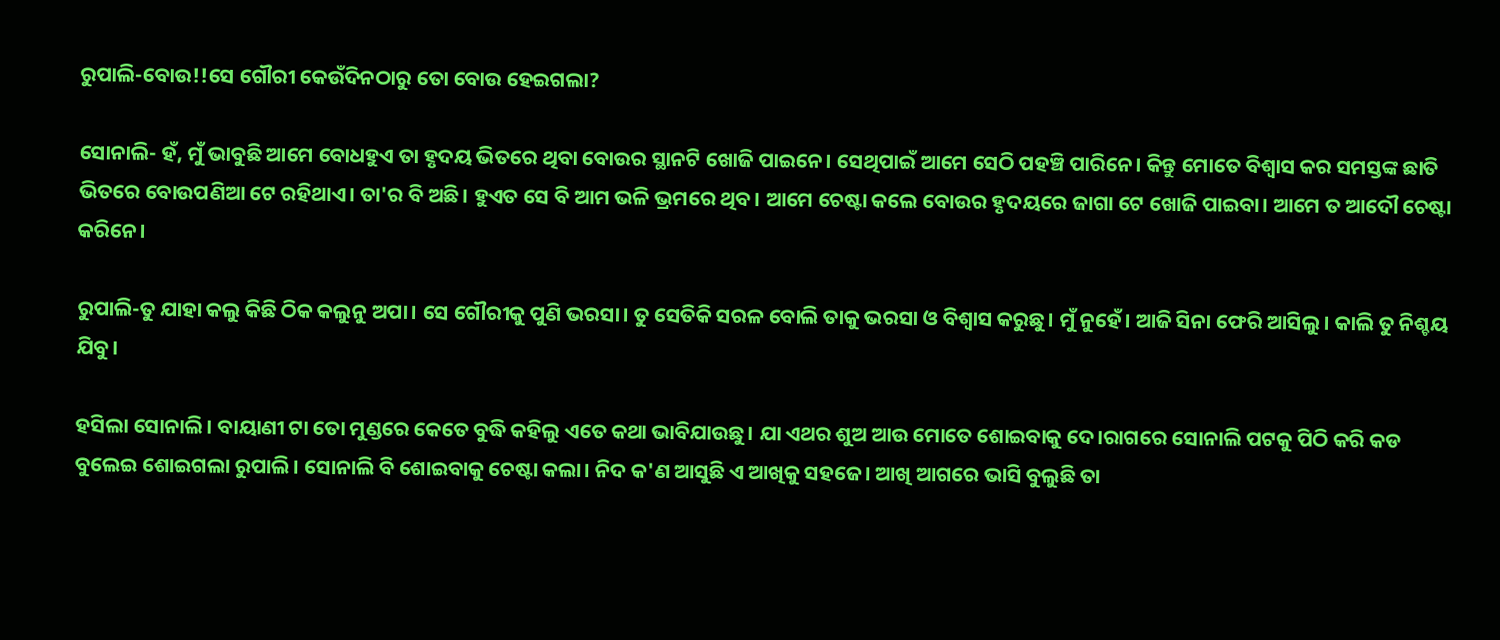ରୁପାଲି-ବୋଉ!!ସେ ଗୌରୀ କେଉଁଦିନଠାରୁ ତୋ ବୋଉ ହେଇଗଲା?

ସୋନାଲି- ହଁ, ମୁଁ ଭାବୁଛି ଆମେ ବୋଧହୁଏ ତା ହୃଦୟ ଭିତରେ ଥିବା ବୋଉର ସ୍ଥାନଟି ଖୋଜି ପାଇନେ। ସେଥିପାଇଁ ଆମେ ସେଠି ପହଞ୍ଚି ପାରିନେ। କିନ୍ତୁ ମୋତେ ବିଶ୍ୱାସ କର ସମସ୍ତଙ୍କ ଛାତି ଭିତରେ ବୋଉପଣିଆ ଟେ ରହିଥାଏ। ତା'ର ବି ଅଛି। ହୁଏତ ସେ ବି ଆମ ଭଳି ଭ୍ରମରେ ଥିବ। ଆମେ ଚେଷ୍ଟା କଲେ ବୋଉର ହୃଦୟରେ ଜାଗା ଟେ ଖୋଜି ପାଇବା। ଆମେ ତ ଆଦୌ ଚେଷ୍ଟା କରିନେ।

ରୁପାଲି-ତୁ ଯାହା କଲୁ କିଛି ଠିକ କଲୁନୁ ଅପା। ସେ ଗୌରୀକୁ ପୁଣି ଭରସା। ତୁ ସେତିକି ସରଳ ବୋଲି ତାକୁ ଭରସା ଓ ବିଶ୍ୱାସ କରୁଛୁ। ମୁଁ ନୁହେଁ। ଆଜି ସିନା ଫେରି ଆସିଲୁ। କାଲି ତୁ ନିଶ୍ଚୟ ଯିବୁ।

ହସିଲା ସୋନାଲି। ବାୟାଣୀ ଟା ତୋ ମୁଣ୍ଡରେ କେତେ ବୁଦ୍ଧି କହିଲୁ ଏତେ କଥା ଭାବିଯାଉଛୁ। ଯା ଏଥର ଶୁଅ ଆଉ ମୋତେ ଶୋଇବାକୁ ଦେ।ରାଗରେ ସୋନାଲି ପଟକୁ ପିଠି କରି କଡ ବୁଲେଇ ଶୋଇଗଲା ରୁପାଲି। ସୋନାଲି ବି ଶୋଇବାକୁ ଚେଷ୍ଟା କଲା। ନିଦ କ'ଣ ଆସୁଛି ଏ ଆଖିକୁ ସହଜେ। ଆଖି ଆଗରେ ଭାସି ବୁଲୁଛି ତା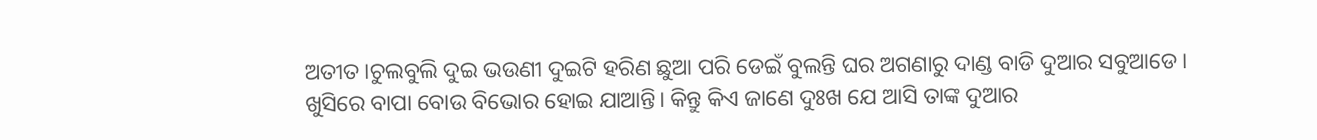ଅତୀତ।ଚୁଲବୁଲି ଦୁଇ ଭଉଣୀ ଦୁଇଟି ହରିଣ ଛୁଆ ପରି ଡେଇଁ ବୁଲନ୍ତି ଘର ଅଗଣାରୁ ଦାଣ୍ଡ ବାଡି ଦୁଆର ସବୁଆଡେ। ଖୁସିରେ ବାପା ବୋଉ ବିଭୋର ହୋଇ ଯାଆନ୍ତି। କିନ୍ତୁ କିଏ ଜାଣେ ଦୁଃଖ ଯେ ଆସି ତାଙ୍କ ଦୁଆର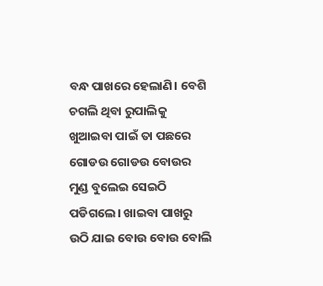ବନ୍ଧ ପାଖରେ ହେଲାଣି। ବେଶି ଚଗଲି ଥିବା ରୁପାଲିକୁ ଖୁଆଇବା ପାଇଁ ତା ପଛରେ ଗୋଡଉ ଗୋଡଉ ବୋଉର ମୁଣ୍ଡ ବୁଲେଇ ସେଇଠି ପଡିଗଲେ। ଖାଇବା ପାଖରୁ ଉଠି ଯାଇ ବୋଉ ବୋଉ ବୋଲି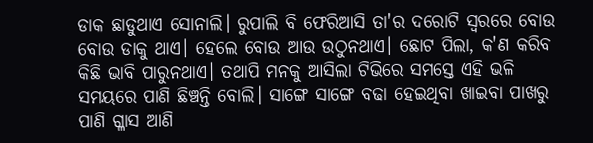ଡାକ ଛାଡୁଥାଏ ସୋନାଲି। ରୁପାଲି ବି ଫେରିଆସି ତା'ର ଦରୋଟି ସ୍ୱରରେ ବୋଉ ବୋଉ ଡାକୁ ଥାଏ। ହେଲେ ବୋଉ ଆଉ ଉଠୁନଥାଏ। ଛୋଟ ପିଲା, କ'ଣ କରିବ କିଛି ଭାବି ପାରୁନଥାଏ। ତଥାପି ମନକୁ ଆସିଲା ଟିଭିରେ ସମସ୍ତେ ଏହି ଭଳି ସମୟରେ ପାଣି ଛିଞ୍ଚନ୍ତି ବୋଲି। ସାଙ୍ଗେ ସାଙ୍ଗେ ବଢା ହେଇଥିବା ଖାଇବା ପାଖରୁ ପାଣି ଗ୍ଳାସ ଆଣି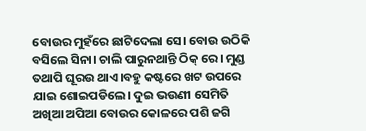ବୋଉର ମୁହଁରେ ଛାଟିଦେଲା ସେ। ବୋଉ ଉଠିକି ବସିଲେ ସିନା। ଚାଲି ପାରୁନଥାନ୍ତି ଠିକ୍ ରେ। ମୁଣ୍ଡ ତଥାପି ଘୂରଉ ଥାଏ।ବହୁ କଷ୍ଟରେ ଖଟ ଉପରେ ଯାଇ ଶୋଇପଡିଲେ। ଦୁଇ ଭଉଣୀ ସେମିତି ଅଖିଆ ଅପିଆ ବୋଉର କୋଳରେ ପଶି ଜଗି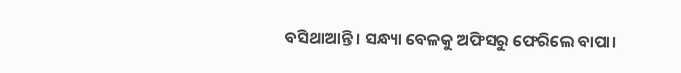ବସିଥାଆନ୍ତି। ସନ୍ଧ୍ୟା ବେଳକୁ ଅଫିସରୁ ଫେରିଲେ ବାପା।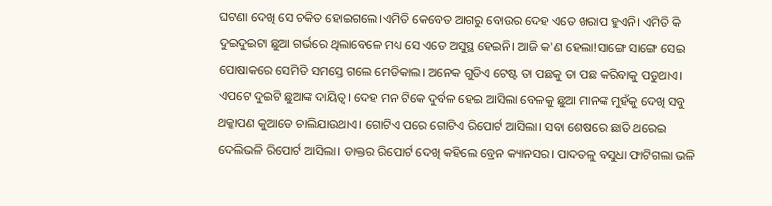ଘଟଣା ଦେଖି ସେ ଚକିତ ହୋଇଗଲେ।ଏମିତି କେବେତ ଆଗରୁ ବୋଉର ଦେହ ଏତେ ଖରାପ ହୁଏନି। ଏମିତି କି ଦୁଇଦୁଇଟା ଛୁଆ ଗର୍ଭରେ ଥିଲାବେଳେ ମଧ୍ୟ ସେ ଏତେ ଅସୁସ୍ଥ ହେଇନି। ଆଜି କ'ଣ ହେଲା!ସାଙ୍ଗେ ସାଙ୍ଗେ ସେଇ ପୋଷାକରେ ସେମିତି ସମସ୍ତେ ଗଲେ ମେଡିକାଲ। ଅନେକ ଗୁଡିଏ ଟେଷ୍ଟ ତା ପଛକୁ ତା ପଛ କରିବାକୁ ପଡୁଥାଏ। ଏପଟେ ଦୁଇଟି ଛୁଆଙ୍କ ଦାୟିତ୍ୱ। ଦେହ ମନ ଟିକେ ଦୁର୍ବଳ ହେଇ ଆସିଲା ବେଳକୁ ଛୁଆ ମାନଙ୍କ ମୁହଁକୁ ଦେଖି ସବୁ ଥକ୍କାପଣ କୁଆଡେ ଚାଲିଯାଉଥାଏ। ଗୋଟିଏ ପରେ ଗୋଟିଏ ରିପୋର୍ଟ ଆସିଲା। ସବା ଶେଷରେ ଛାତି ଥରେଇ ଦେଲିଭଳି ରିପୋର୍ଟ ଆସିଲା। ଡାକ୍ତର ରିପୋର୍ଟ ଦେଖି କହିଲେ ବ୍ରେନ କ୍ୟାନସର। ପାଦତଳୁ ବସୁଧା ଫାଟିଗଲା ଭଳି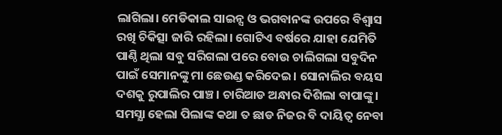ଲାଗିଲା। ମେଡିକାଲ ସାଇନ୍ସ ଓ ଭଗବାନଙ୍କ ଉପରେ ବିଶ୍ୱାସ ରଖି ଚିକିତ୍ସା ଜାରି ରହିଲା। ଗୋଟିଏ ବର୍ଷରେ ଯାହା ଯେମିତି ପାଣ୍ଠି ଥିଲା ସବୁ ସରିଗଲା ପରେ ବୋଉ ଚାଲିଗଲା ସବୁଦିନ ପାଇଁ ସେମାନଙ୍କୁ ମା ଛେଉଣ୍ଡ କରିଦେଇ। ସୋନାଲିର ବୟସ ଦଶକୁ ରୁପାଲିର ପାଞ୍ଚ। ଚାରିଆଡ ଅନ୍ଧାର ଦିଶିଲା ବାପାଙ୍କୁ। ସମସ୍ଯା ହେଲା ପିଲାଙ୍କ କଥା ତ ଛାଡ ନିଜର ବି ଦାୟିତ୍ବ ନେବା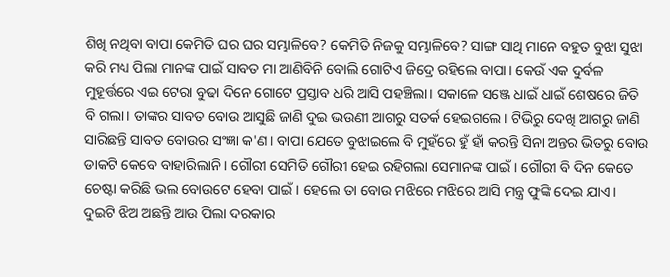ଶିଖି ନଥିବା ବାପା କେମିତି ଘର ଘର ସମ୍ଭାଳିବେ? କେମିତି ନିଜକୁ ସମ୍ଭାଳିବେ? ସାଙ୍ଗ ସାଥି ମାନେ ବହୁତ ବୁଝା ସୁଝା କରି ମଧ୍ୟ ପିଲା ମାନଙ୍କ ପାଇଁ ସାବତ ମା ଆଣିବିନି ବୋଲି ଗୋଟିଏ ଜିଦ୍ରେ ରହିଲେ ବାପା। କେଉଁ ଏକ ଦୁର୍ବଳ ମୁହୂର୍ତ୍ତରେ ଏଇ ଟେରା ବୁଢା ଦିନେ ଗୋଟେ ପ୍ରସ୍ତାବ ଧରି ଆସି ପହଞ୍ଚିଲା। ସକାଳେ ସଞ୍ଜେ ଧାଇଁ ଧାଇଁ ଶେଷରେ ଜିତି ବି ଗଲା। ତାଙ୍କର ସାବତ ବୋଉ ଆସୁଛି ଜାଣି ଦୁଇ ଭଉଣୀ ଆଗରୁ ସତର୍କ ହେଇଗଲେ। ଟିଭିରୁ ଦେଖି ଆଗରୁ ଜାଣି ସାରିଛନ୍ତି ସାବତ ବୋଉର ସଂଜ୍ଞା କ'ଣ। ବାପା ଯେତେ ବୁଝାଇଲେ ବି ମୁହଁରେ ହୁଁ ହାଁ କରନ୍ତି ସିନା ଅନ୍ତର ଭିତରୁ ବୋଉ ଡାକଟି କେବେ ବାହାରିଲାନି। ଗୌରୀ ସେମିତି ଗୌରୀ ହେଇ ରହିଗଲା ସେମାନଙ୍କ ପାଇଁ। ଗୌରୀ ବି ଦିନ କେତେ ଚେଷ୍ଟା କରିଛି ଭଲ ବୋଉଟେ ହେବା ପାଇଁ। ହେଲେ ତା ବୋଉ ମଝିରେ ମଝିରେ ଆସି ମନ୍ତ୍ର ଫୁଙ୍କି ଦେଇ ଯାଏ। ଦୁଇଟି ଝିଅ ଅଛନ୍ତି ଆଉ ପିଲା ଦରକାର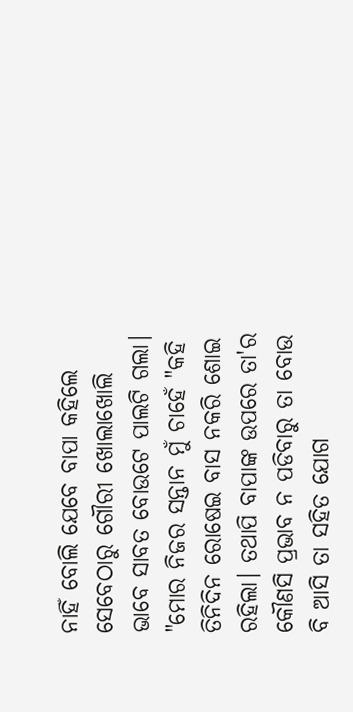ନାହିଁ ବୋଲି ଯେବେ ବାପା କହିଲେ ସେବେଠାରୁ ଗୌରୀ ଖୋଲାଖୋଲି ଭାବେ ସାବତ ବୋଉଟେ ପାଲଟି ଗଲା। "ମୋର ନିଜର ସନ୍ତାନ ମୁଁ ଚାହେଁ "କହି ତିନିଦିନ ରୋଷେଇ ବାସ ନକରି ଶୋଇ ରହିଲା। ତଥାପି ବାପାଙ୍କ ଉପରେ ତା'ର କୌଣସି ପ୍ରଭାବ ନ ପଡିବାରୁ ତା ବୋଉ ବି ଆସି ତା ସହିତ ଯୋଗ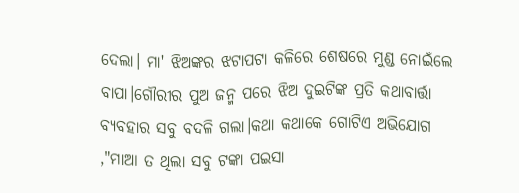ଦେଲା। ମା' ଝିଅଙ୍କର ଝଟାପଟା କଳିରେ ଶେଷରେ ମୁଣ୍ଡ ନୋଇଁଲେ ବାପା।ଗୌରୀର ପୁଅ ଜନ୍ମ ପରେ ଝିଅ ଦୁଇଟିଙ୍କ ପ୍ରତି କଥାବାର୍ତ୍ତା ବ୍ୟବହାର ସବୁ ବଦଳି ଗଲା।କଥା କଥାକେ ଗୋଟିଏ ଅଭିଯୋଗ ,"ମାଆ ତ ଥିଲା ସବୁ ଟଙ୍କା ପଇସା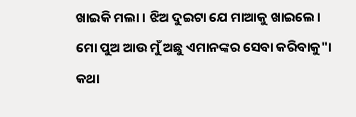ଖାଇକି ମଲା। ଝିଅ ଦୁଇଟା ଯେ ମାଆକୁ ଖାଇଲେ। ମୋ ପୁଅ ଆଉ ମୁଁ ଅଛୁ ଏମାନଙ୍କର ସେବା କରିବାକୁ"। କଥା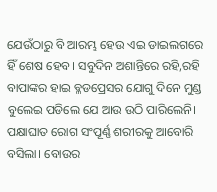ଯେଉଁଠାରୁ ବି ଆରମ୍ଭ ହେଉ ଏଇ ଡାଇଲଗରେ ହିଁ ଶେଷ ହେବ। ସବୁଦିନ ଅଶାନ୍ତିରେ ରହି,ରହି ବାପାଙ୍କର ହାଇ ବ୍ଳଡପ୍ରେସର ଯୋଗୁ ଦିନେ ମୁଣ୍ଡ ବୁଲେଇ ପଡିଲେ ଯେ ଆଉ ଉଠି ପାରିଲେନି। ପକ୍ଷାଘାତ ରୋଗ ସଂପୂର୍ଣ୍ଣ ଶରୀରକୁ ଆବୋରି ବସିଲା। ବୋଉର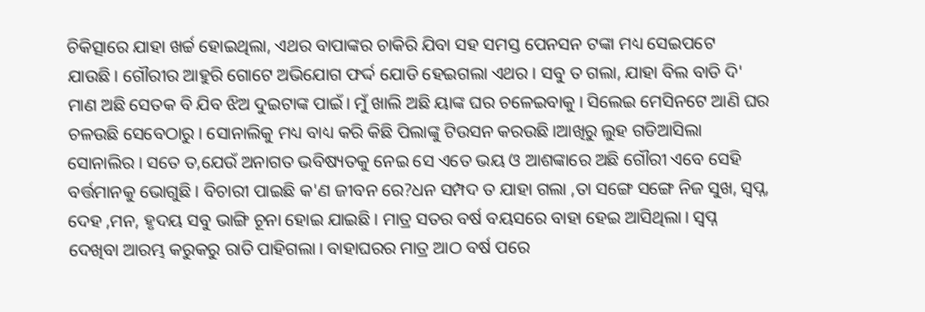ଚିକିତ୍ସାରେ ଯାହା ଖର୍ଚ୍ଚ ହୋଇଥିଲା, ଏଥର ବାପାଙ୍କର ଚାକିରି ଯିବା ସହ ସମସ୍ତ ପେନସନ ଟଙ୍କା ମଧ୍ୟ ସେଇପଟେ ଯାଉଛି। ଗୌରୀର ଆହୁରି ଗୋଟେ ଅଭିଯୋଗ ଫର୍ଦ୍ଦ ଯୋଡି ହେଇଗଲା ଏଥର। ସବୁ ତ ଗଲା, ଯାହା ବିଲ ବାଡି ଦି' ମାଣ ଅଛି ସେତକ ବି ଯିବ ଝିଅ ଦୁଇଟାଙ୍କ ପାଇଁ। ମୁଁ ଖାଲି ଅଛି ୟାଙ୍କ ଘର ଚଳେଇବାକୁ। ସିଲେଇ ମେସିନଟେ ଆଣି ଘର ଚଳଉଛି ସେବେଠାରୁ। ସୋନାଲିକୁ ମଧ୍ୟ ବାଧ୍ୟ କରି କିଛି ପିଲାଙ୍କୁ ଟିଉସନ କରଉଛି।ଆଖିରୁ ଲୁହ ଗଡିଆସିଲା ସୋନାଲିର। ସତେ ତ,ଯେଉଁ ଅନାଗତ ଭବିଷ୍ୟତକୁ ନେଇ ସେ ଏତେ ଭୟ ଓ ଆଶଙ୍କାରେ ଅଛି ଗୌରୀ ଏବେ ସେହି ବର୍ତ୍ତମାନକୁ ଭୋଗୁଛି। ବିଚାରୀ ପାଇଛି କ'ଣ ଜୀବନ ରେ?ଧନ ସମ୍ପଦ ତ ଯାହା ଗଲା ,ତା ସଙ୍ଗେ ସଙ୍ଗେ ନିଜ ସୁଖ, ସ୍ୱପ୍ନ, ଦେହ ,ମନ, ହୃଦୟ ସବୁ ଭାଙ୍ଗି ଚୂନା ହୋଇ ଯାଇଛି। ମାତ୍ର ସତର ବର୍ଷ ବୟସରେ ବାହା ହେଇ ଆସିଥିଲା। ସ୍ୱପ୍ନ ଦେଖିବା ଆରମ୍ଭ କରୁକରୁ ରାତି ପାହିଗଲା। ବାହାଘରର ମାତ୍ର ଆଠ ବର୍ଷ ପରେ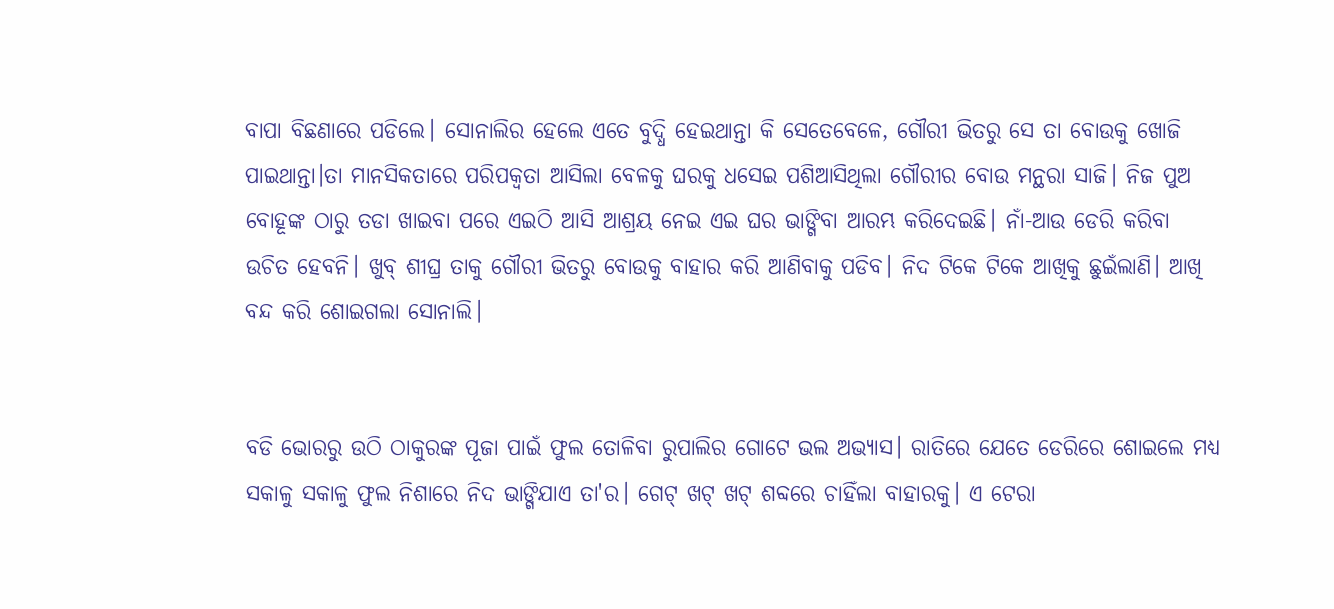ବାପା ବିଛଣାରେ ପଡିଲେ। ସୋନାଲିର ହେଲେ ଏତେ ବୁଦ୍ଧି ହେଇଥାନ୍ତା କି ସେତେବେଳେ, ଗୌରୀ ଭିତରୁ ସେ ତା ବୋଉକୁ ଖୋଜି ପାଇଥାନ୍ତା।ତା ମାନସିକତାରେ ପରିପକ୍ୱତା ଆସିଲା ବେଳକୁ ଘରକୁ ଧସେଇ ପଶିଆସିଥିଲା ଗୌରୀର ବୋଉ ମନ୍ଥରା ସାଜି। ନିଜ ପୁଅ ବୋହୂଙ୍କ ଠାରୁ ତଡା ଖାଇବା ପରେ ଏଇଠି ଆସି ଆଶ୍ରୟ ନେଇ ଏଇ ଘର ଭାଙ୍ଗିବା ଆରମ୍ଭ କରିଦେଇଛି। ନାଁ-ଆଉ ଡେରି କରିବା ଉଚିତ ହେବନି। ଖୁବ୍ ଶୀଘ୍ର ତାକୁ ଗୌରୀ ଭିତରୁ ବୋଉକୁ ବାହାର କରି ଆଣିବାକୁ ପଡିବ। ନିଦ ଟିକେ ଟିକେ ଆଖିକୁ ଛୁଇଁଲାଣି। ଆଖି ବନ୍ଦ କରି ଶୋଇଗଲା ସୋନାଲି।


ବଡି ଭୋରରୁ ଉଠି ଠାକୁରଙ୍କ ପୂଜା ପାଇଁ ଫୁଲ ତୋଳିବା ରୁପାଲିର ଗୋଟେ ଭଲ ଅଭ୍ୟାସ। ରାତିରେ ଯେତେ ଡେରିରେ ଶୋଇଲେ ମଧ୍ୟ ସକାଳୁ ସକାଳୁ ଫୁଲ ନିଶାରେ ନିଦ ଭାଙ୍ଗିଯାଏ ତା'ର। ଗେଟ୍ ଖଟ୍ ଖଟ୍ ଶବ୍ଦରେ ଚାହିଁଲା ବାହାରକୁ। ଏ ଟେରା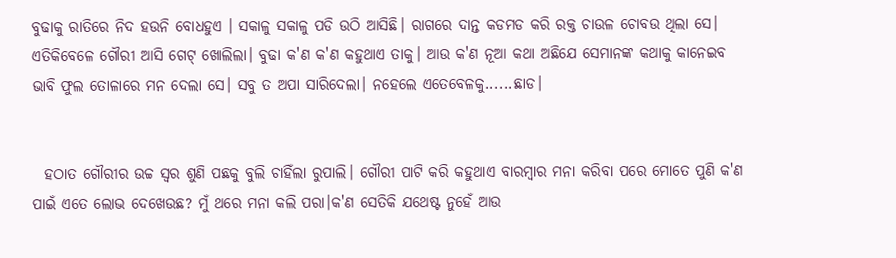ବୁଢାକୁ ରାତିରେ ନିଦ ହଉନି ବୋଧହୁଏ । ସକାଳୁ ସକାଳୁ ପଡି ଉଠି ଆସିଛି। ରାଗରେ ଦାନ୍ତ କଡମଡ କରି ରକ୍ତ ଚାଉଳ ଚୋବଉ ଥିଲା ସେ। ଏତିକିବେଳେ ଗୌରୀ ଆସି ଗେଟ୍ ଖୋଲିଲା। ବୁଢା କ'ଣ କ'ଣ କହୁଥାଏ ତାକୁ। ଆଉ କ'ଣ ନୂଆ କଥା ଅଛିଯେ ସେମାନଙ୍କ କଥାକୁ କାନେଇବ ଭାବି ଫୁଲ ତୋଳାରେ ମନ ଦେଲା ସେ। ସବୁ ତ ଅପା ସାରିଦେଲା। ନହେଲେ ଏତେବେଳକୁ......ଛାଡ।


  ହଠାତ ଗୌରୀର ଉଚ୍ଚ ସ୍ୱର ଶୁଣି ପଛକୁ ବୁଲି ଚାହିଁଲା ରୁପାଲି। ଗୌରୀ ପାଟି କରି କହୁଥାଏ ବାରମ୍ବାର ମନା କରିବା ପରେ ମୋତେ ପୁଣି କ'ଣ ପାଇଁ ଏତେ ଲୋଭ ଦେଖେଉଛ? ମୁଁ ଥରେ ମନା କଲି ପରା।କ'ଣ ସେତିକି ଯଥେଷ୍ଟ ନୁହେଁ ଆଉ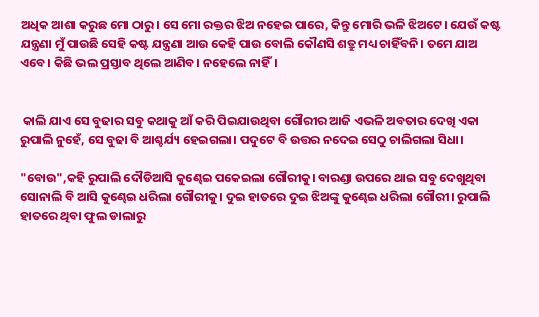ଅଧିକ ଆଶା କରୁଛ ମୋ ଠାରୁ। ସେ ମୋ ରକ୍ତର ଝିଅ ନହେଇ ପାରେ, କିନ୍ତୁ ମୋରି ଭଳି ଝିଅଟେ। ଯେଉଁ କଷ୍ଟ ଯନ୍ତ୍ରଣା ମୁଁ ପାଉଛି ସେହି କଷ୍ଟ ଯନ୍ତ୍ରଣା ଆଉ କେହି ପାଉ ବୋଲି କୌଣସି ଶତ୍ରୁ ମଧ୍ୟ ଚାହିଁବନି। ତମେ ଯାଅ ଏବେ। କିଛି ଭଲ ପ୍ରସ୍ତାବ ଥିଲେ ଆଣିବ। ନହେଲେ ନାହିଁ।


 କାଲି ଯାଏ ସେ ବୁଢାର ସବୁ କଥାକୁ ଆଁ କରି ପିଇଯାଉଥିବା ଗୌରୀର ଆଜି ଏଭଳି ଅବତାର ଦେଖି ଏକା ରୁପାଲି ନୁହେଁ, ସେ ବୁଢା ବି ଆଶ୍ଚର୍ଯ୍ୟ ହେଇଗଲା। ପଦୁଟେ ବି ଉତ୍ତର ନଦେଇ ସେଠୁ ଚାଲିଗଲା ସିଧା।

"ବୋଉ",କହି ରୁପାଲି ଦୌଡିଆସି କୁଣ୍ଢେଇ ପକେଇଲା ଗୌରୀକୁ। ବାରଣ୍ଡା ଉପରେ ଥାଇ ସବୁ ଦେଖୁଥିବା ସୋନାଲି ବି ଆସି କୁଣ୍ଢେଇ ଧରିଲା ଗୌରୀକୁ। ଦୁଇ ହାତରେ ଦୁଇ ଝିଅଙ୍କୁ କୁଣ୍ଢେଇ ଧରିଲା ଗୌରୀ। ରୁପାଲି ହାତରେ ଥିବା ଫୁଲ ଡାଲାରୁ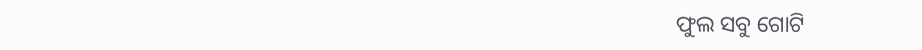ଫୁଲ ସବୁ ଗୋଟି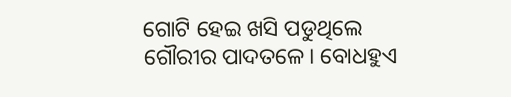ଗୋଟି ହେଇ ଖସି ପଡୁଥିଲେ ଗୌରୀର ପାଦତଳେ। ବୋଧହୁଏ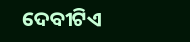ଦେବୀଟିଏ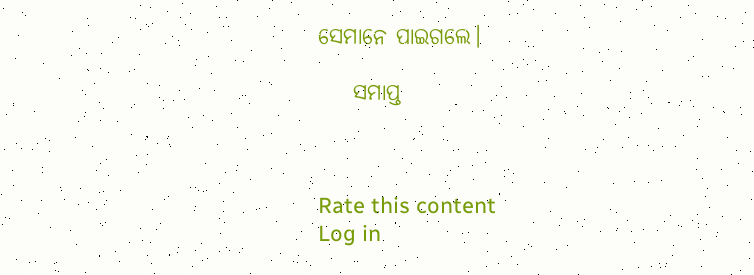ସେମାନେ ପାଇଗଲେ।

    ସମାପ୍ତ



Rate this content
Log in